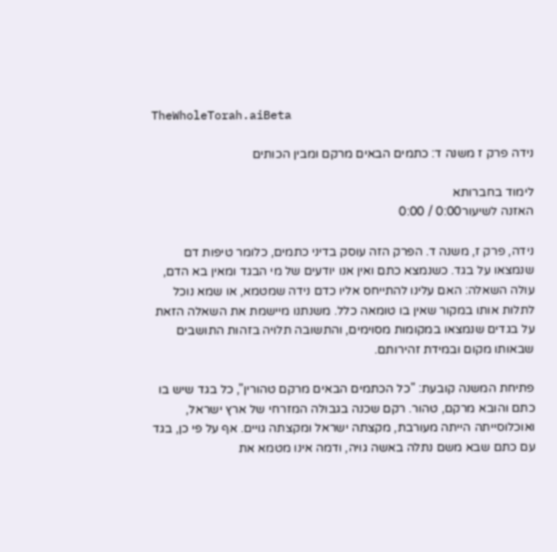TheWholeTorah.aiBeta

נידה פרק ז משנה ד: כתמים הבאים מרקם ומבין הכותים

לימוד בחברותא
האזנה לשיעור0:00 / 0:00

נידה, פרק ז, משנה ד. הפרק הזה עוסק בדיני כתמים, כלומר טיפות דם שנמצאו על בגד. כשנמצא כתם ואין אנו יודעים של מי הבגד ומאין בא הדם, עולה השאלה: האם עלינו להתייחס אליו כדם נידה שמטמא, או שמא נוכל לתלות אותו במקור שאין בו טומאה כלל. משנתנו מיישמת את השאלה הזאת על בגדים שנמצאו במקומות מסוימים, והתשובה תלויה בזהות התושבים שבאותו מקום ובמידת זהירותם.

פתיחת המשנה קובעת: "כל הכתמים הבאים מרקם טהורין", כל בגד שיש בו כתם והובא מרקם, טהור. רקם שכנה בגבולה המזרחי של ארץ ישראל, ואוכלוסייתה הייתה מעורבת, מקצתה ישראל ומקצתה גויים. אף על פי כן, בגד עם כתם שבא משם נתלה באשה גויה, ודמה אינו מטמא את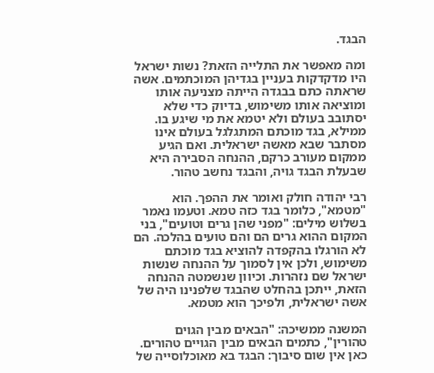הבגד.

ומה מאפשר את התלייה הזאת? נשות ישראל היו מדקדקות בעניין בגדיהן המוכתמים. אשה שראתה כתם בבגדה הייתה מצניעה אותו ומוציאה אותו משימוש, בדיוק כדי שלא יסתובב בעולם ולא יטמא את מי שיגע בו. ממילא, בגד מוכתם המתגלגל בעולם אינו מסתבר שבא מאשה ישראלית. ואם הגיע ממקום מעורב כרקם, ההנחה הסבירה היא שבעלת הבגד גויה, והבגד נחשב טהור.

רבי יהודה חולק ואומר את ההפך. הוא "מטמא", כלומר בגד כזה טמא. וטעמו נאמר בשלוש מילים: "מפני שהן גרים וטועים", בני המקום ההוא גרים הם והם טועים בהלכה. הם לא הורגלו בהקפדה להוציא בגד מוכתם משימוש, ולכן אין לסמוך על ההנחה שנשות ישראל שם נזהרות. וכיוון שנשמטה ההנחה הזאת, ייתכן בהחלט שהבגד שלפנינו היה של אשה ישראלית, ולפיכך הוא מטמא.

המשנה ממשיכה: "הבאים מבין הגוים טהורין", כתמים הבאים מבין הגויים טהורים. כאן אין שום סיבוך: הבגד בא מאוכלוסייה של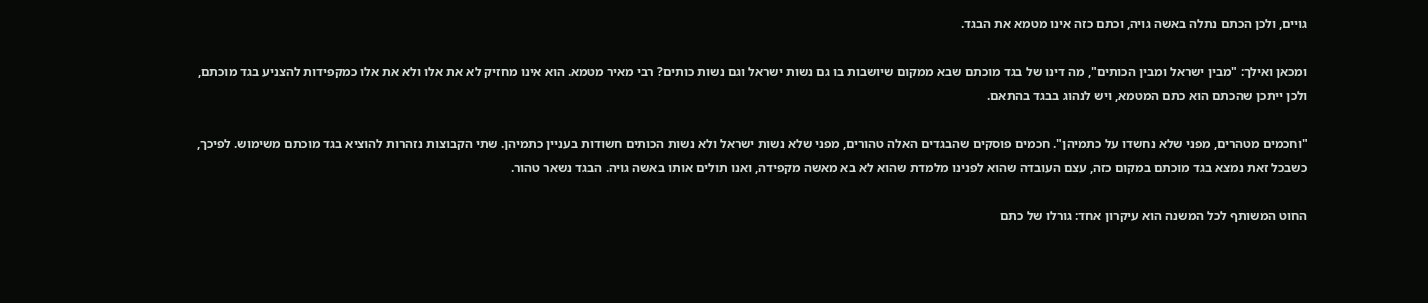גויים, ולכן הכתם נתלה באשה גויה, וכתם כזה אינו מטמא את הבגד.

ומכאן ואילך: "מבין ישראל ומבין הכותים", מה דינו של בגד מוכתם שבא ממקום שיושבות בו גם נשות ישראל וגם נשות כותים? רבי מאיר מטמא. הוא אינו מחזיק לא את אלו ולא את אלו כמקפידות להצניע בגד מוכתם, ולכן ייתכן שהכתם הוא כתם המטמא, ויש לנהוג בבגד בהתאם.

"וחכמים מטהרים, מפני שלא נחשדו על כתמיהן". חכמים פוסקים שהבגדים האלה טהורים, מפני שלא נשות ישראל ולא נשות הכותים חשודות בעניין כתמיהן. שתי הקבוצות נזהרות להוציא בגד מוכתם משימוש. לפיכך, כשבכל זאת נמצא בגד מוכתם במקום כזה, עצם העובדה שהוא לפנינו מלמדת שהוא לא בא מאשה מקפידה, ואנו תולים אותו באשה גויה. הבגד נשאר טהור.

החוט המשותף לכל המשנה הוא עיקרון אחד: גורלו של כתם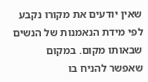שאין יודעים את מקורו נקבע לפי מידת הנאמנות של הנשים שבאותו מקום. במקום שאפשר להניח בו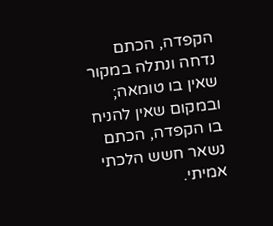הקפדה, הכתם נדחה ונתלה במקור שאין בו טומאה; ובמקום שאין להניח בו הקפדה, הכתם נשאר חשש הלכתי אמיתי.